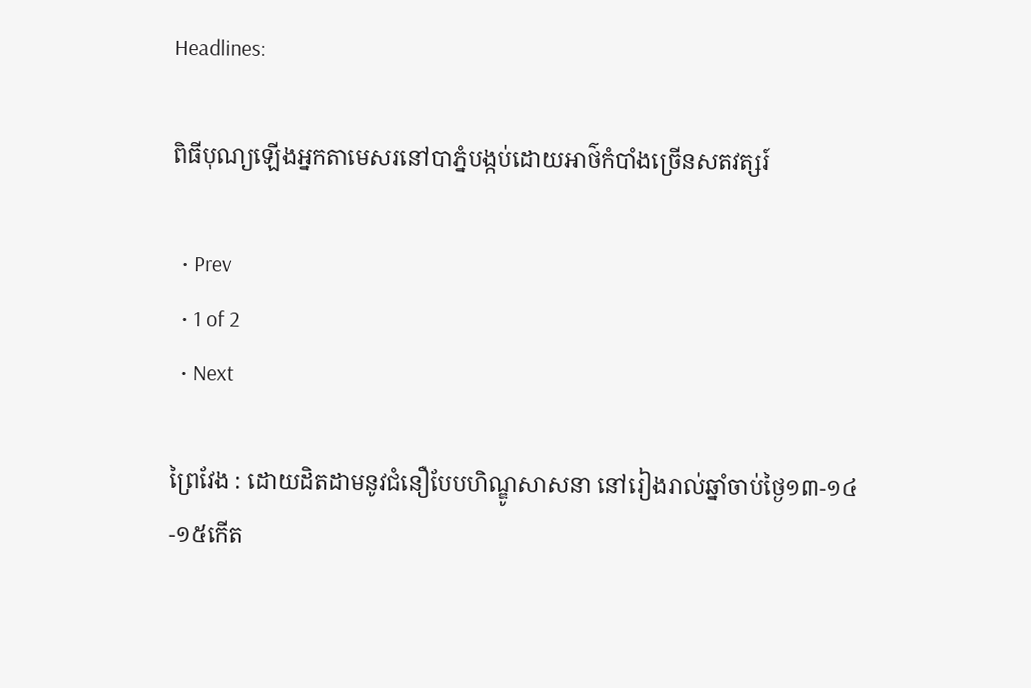Headlines:

ពិធីបុណ្យឡើងអ្នកតាមេសរនៅបាភ្នំបង្កប់ដោយអាថ៌កំបាំងច្រើនសតវត្សរ៍

  • Prev
  • 1 of 2
  • Next

ព្រៃវែង : ដោយដិតដាមនូវជំនឿបែបហិណ្ឌូសាសនា នៅរៀងរាល់ឆ្នាំចាប់ថ្ងៃ១៣-១៤-១៥កើត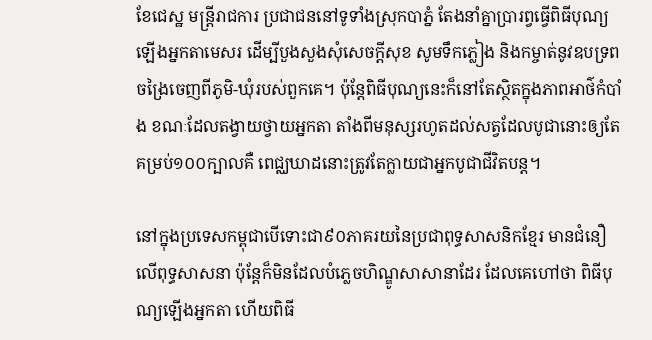ខែជេស្ឋ មន្ត្រីរាជការ ប្រជាជននៅទូទាំងស្រុកបាភ្នំ តែងនាំគ្នាប្រារព្វធ្វើពិធីបុណ្យឡើងអ្នកតាមេសរ ដើម្បីបួងសួងសុំសេចក្ដីសុខ សូមទឹកភ្លៀង និងកម្ចាត់នូវឧបទ្រពចង្រៃចេញពីភូមិ-ឃុំរបស់ពួកគេ។ ប៉ុន្តែពិធីបុណ្យនេះក៏នៅតែស្ថិតក្នុងភាពអាថ៌កំបាំង ខណៈដែលតង្វាយថ្វាយអ្នកតា តាំងពីមនុស្សរហូតដល់សត្វដែលបូជានោះឲ្យតែគម្រប់១០០ក្បាលគឺ ពេជ្ឈឃាដនោះត្រូវតែក្លាយជាអ្នកបូជាជីវិតបន្ត។

នៅក្នុងប្រទេសកម្ពុជាបើទោះជា៩០ភាគរយនៃប្រជាពុទ្ធសាសនិកខ្មែរ មានជំនឿលើពុទ្ធសាសនា ប៉ុន្ដែក៏មិនដែលបំភ្លេចហិណ្ឌូសាសានាដែរ ដែលគេហៅថា ពិធីបុណ្យឡើងអ្នកតា ហើយពិធី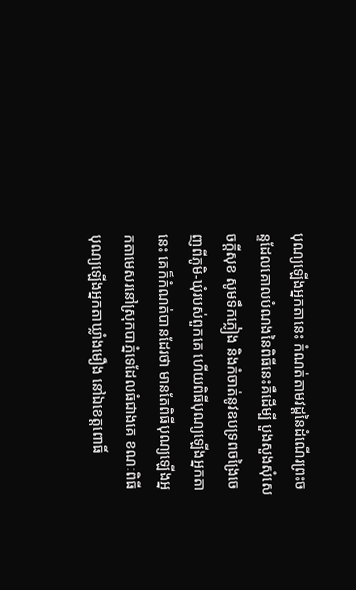បុណ្យឡើងអ្នកតានេះ កំណត់តាមវដ្ដនៃដំណើរព្រះចន្ទដែលគោលបំណងនៃពិធីនេះគឺដើម្បី បួងសួងសុំសេចក្ដីសុខ សូមទឹកភ្លៀង និងកំចាត់នូវឧបទ្រពចង្រៃចេញពីភូមិ-ឃុំរបស់ពួកគេ ហើយពិធីបុណ្យឡើងអ្នកតានេះ គេក៏កំណត់បានដែរថា មានតែពិធីបុណ្យឡើងអ្នកតាមេសរនៅស្រុកបាភ្នំទេដែលធំជាងគេ ខណៈពិធីបុណ្យឡើងអ្នកតាឃ្លាំងមឿង នៅឯខេត្តពោធិ៍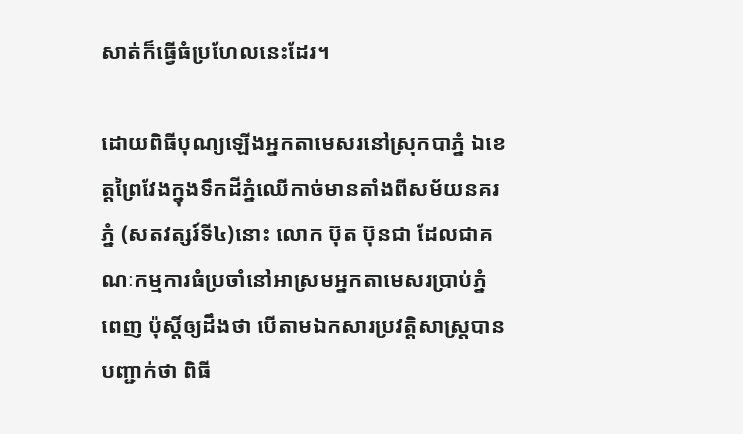សាត់ក៏ធ្វើធំប្រហែលនេះដែរ។

ដោយពិធីបុណ្យឡើងអ្នកតាមេសរនៅស្រុកបាភ្នំ ឯខេត្តព្រៃវែងក្នុងទឹកដីភ្នំឈើកាច់មានតាំងពីសម័យនគរភ្នំ (សតវត្សរ៍ទី៤)នោះ លោក ប៊ុត ប៊ុនជា ដែលជាគណៈកម្មការធំប្រចាំនៅអាស្រមអ្នកតាមេសរប្រាប់ភ្នំពេញ ប៉ុស្តិ៍ឲ្យដឹងថា បើតាមឯកសារប្រវត្តិសាស្រ្តបានបញ្ជាក់ថា ពិធី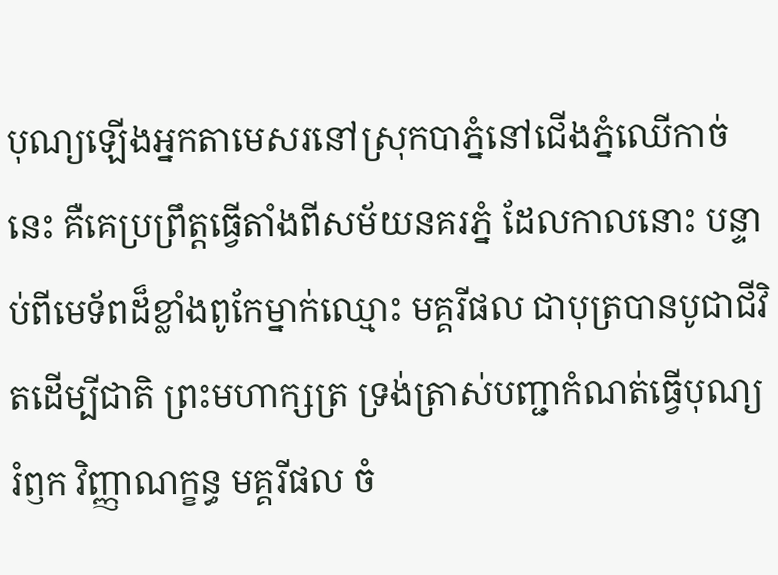បុណ្យឡើងអ្នកតាមេសរនៅស្រុកបាភ្នំនៅជើងភ្នំឈើកាច់នេះ គឺគេប្រព្រឹត្តធ្វើតាំងពីសម័យនគរភ្នំ ដែលកាលនោះ បន្ទាប់ពីមេទ័ពដ៏ខ្លាំងពូកែម្នាក់ឈ្មោះ មគ្គរីផល ជាបុត្របានបូជាជីវិតដើម្បីជាតិ ព្រះមហាក្សត្រ ទ្រង់ត្រាស់បញ្ជាកំណត់ធ្វើបុណ្យរំឭក វិញ្ញាណក្ខន្ធ មគ្គរីផល ចំ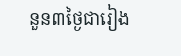នួន៣ថ្ងៃជារៀង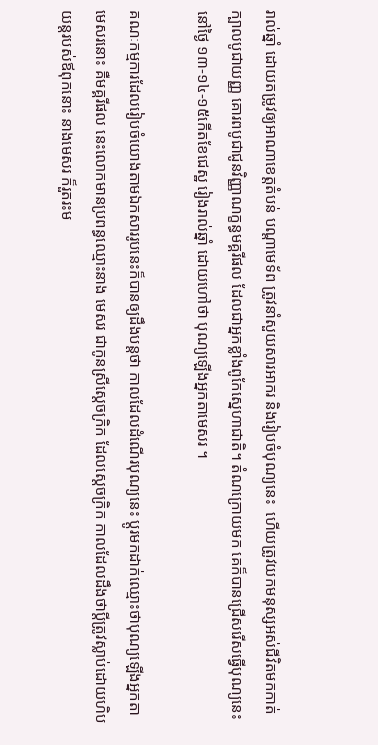រាល់ឆ្នាំ ដោយតម្រូវឲ្យអាណាខេត្តតំបន់ បណ្តាមេទ័ព ត្រូវនាំសួយសារអាករ និងរៀបចំបុណ្យនេះ  ហើយត្រូវយកមនុស្សអស់ជីវិតមកកាត់ក្បាលបូជាយញ្ញ គោរពបូជាជូនវិញ្ញាណក្ខន្ធមគ្គរីផល ដែលជាអ្នកខ្លាំងពូកែស្នេហាជាតិ។ តំណក្រោយមក គេក៏បានជ្រើសរើសធ្វើបុណ្យនេះនៅថ្ងៃ ១៣-១៤-១៥កើតខែជេស្ឋ រៀងរាល់ឆ្នាំ ដោយហៅថា បុណ្យឡើងអ្នកតាមេសរ ។

គណៈកម្មការដែលរៀបចំយោងតាមឯកសាររូបនេះក៏បានឲ្យដឹងបន្តថា កាលដែលដំណើរបុណ្យនេះ ប្តូរមកដាក់ឈ្មោះថាបុណ្យឡើងអ្នកតាមេសរនោះ គឺមគ្គរីផល នេះលោកមានប្រពន្ធឈ្មោះនាង មេសរ ជាកូនស្រីស្តេចក្រិក ដែលស្តេចក្រិក កាលដែលដឹងថាប្តីត្រូវស្លាប់ដោយហិបយន្តរបស់ឪពុកនោះ នាងមេសរ ក៏រួតរះម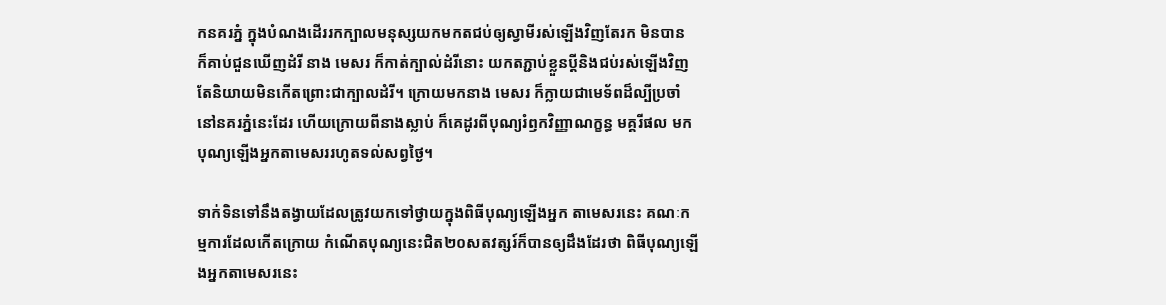កនគរភ្នំ ក្នុងបំណងដើររកក្បាលមនុស្សយកមកតជប់ឲ្យស្វាមីរស់ឡើងវិញតែរក មិនបាន ក៏គាប់ជួនឃើញដំរី នាង មេសរ ក៏កាត់ក្បាល់ដំរីនោះ យកតភ្ជាប់ខ្លួនប្តីនិងជប់រស់ឡើងវិញ តែនិយាយមិនកើតព្រោះជាក្បាលដំរី។ ក្រោយមកនាង មេសរ ក៏ក្លាយជាមេទ័ពដ៏ល្បីប្រចាំនៅនគរភ្នំនេះដែរ ហើយក្រោយពីនាងស្លាប់ ក៏គេដូរពីបុណ្យរំឭកវិញ្ញាណក្ខន្ធ មគ្គរីផល មកបុណ្យឡើងអ្នកតាមេសររហូតទល់សព្វថ្ងៃ។

ទាក់ទិនទៅនឹងតង្វាយដែលត្រូវយកទៅថ្វាយក្នុងពិធីបុណ្យឡើងអ្នក តាមេសរនេះ គណៈកម្មការដែលកើតក្រោយ កំណើតបុណ្យនេះជិត២០សតវត្សរ៍ក៏បានឲ្យដឹងដែរថា ពិធីបុណ្យឡើងអ្នកតាមេសរនេះ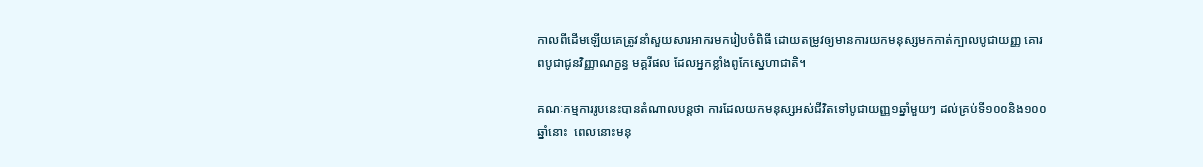កាលពីដើមឡើយគេត្រូវនាំសួយសារអាករមករៀបចំពិធី ដោយតម្រូវឲ្យមានការយកមនុស្សមកកាត់ក្បាលបូជាយញ្ញ គោរពបូជាជូនវិញ្ញាណក្ខន្ធ មគ្គរីផល ដែលអ្នកខ្លាំងពូកែស្នេហាជាតិ។

គណៈកម្មការរូបនេះបានតំណាលបន្តថា ការដែលយកមនុស្សអស់ជីវិតទៅបូជាយញ្ញ១ឆ្នាំមួយៗ ដល់គ្រប់ទី១០០និង១០០ឆ្នាំនោះ  ពេលនោះមនុ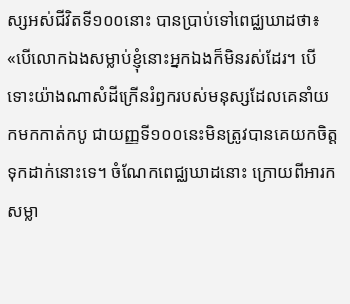ស្សអស់ជីវិតទី១០០នោះ បានប្រាប់ទៅពេជ្ឈឃាដថា៖ «បើលោកឯងសម្លាប់ខ្ញុំនោះអ្នកឯងក៏មិនរស់ដែរ។ បើទោះយ៉ាងណាសំដីក្រើនរំឭករបស់មនុស្សដែលគេនាំយកមកកាត់កបូ ជាយញ្ញទី១០០នេះមិនត្រូវបានគេយកចិត្តទុកដាក់នោះទេ។ ចំណែកពេជ្ឈឃាដនោះ ក្រោយពីអារកសម្លា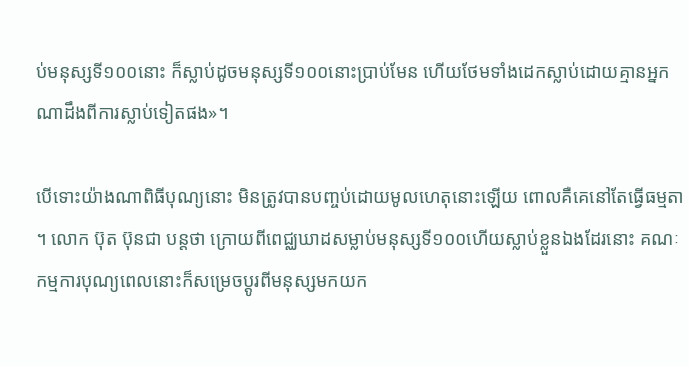ប់មនុស្សទី១០០នោះ ក៏ស្លាប់ដូចមនុស្សទី១០០នោះប្រាប់មែន ហើយថែមទាំងដេកស្លាប់ដោយគ្មានអ្នកណាដឹងពីការស្លាប់ទៀតផង»។

បើទោះយ៉ាងណាពិធីបុណ្យនោះ មិនត្រូវបានបញ្ចប់ដោយមូលហេតុនោះឡើយ ពោលគឺគេនៅតែធ្វើធម្មតា។ លោក ប៊ុត ប៊ុនជា បន្តថា ក្រោយពីពេជ្ឈឃាដសម្លាប់មនុស្សទី១០០ហើយស្លាប់ខ្លួនឯងដែរនោះ គណៈកម្មការបុណ្យពេលនោះក៏សម្រេចប្តូរពីមនុស្សមកយក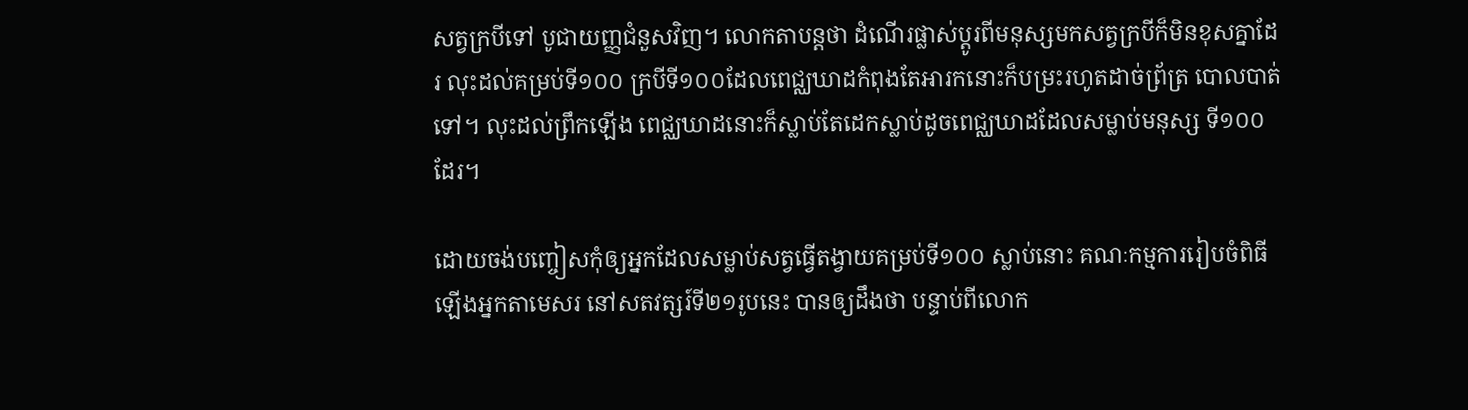សត្វក្របីទៅ បូជាយញ្ញជំនួសវិញ។ លោកតាបន្តថា ដំណើរផ្លាស់ប្តូរពីមនុស្សមកសត្វក្របីក៏មិនខុសគ្នាដែរ លុះដល់គម្រប់ទី១០០ ក្របីទី១០០ដែលពេជ្ឈឃាដកំពុងតែអារកនោះក៏បម្រះរហូតដាច់ព្រ័ត្រ បោលបាត់ទៅ។ លុះដល់ព្រឹកឡើង ពេជ្ឈឃាដនោះក៏ស្លាប់តែដេកស្លាប់ដូចពេជ្ឈឃាដដែលសម្លាប់មនុស្ស ទី១០០ដែរ។

ដោយចង់បញ្ចៀសកុំឲ្យអ្នកដែលសម្លាប់សត្វធ្វើតង្វាយគម្រប់ទី១០០ ស្លាប់នោះ គណៈកម្មការរៀបចំពិធីឡើងអ្នកតាមេសរ នៅសតវត្សរ៍ទី២១រូបនេះ បានឲ្យដឹងថា បន្ទាប់ពីលោក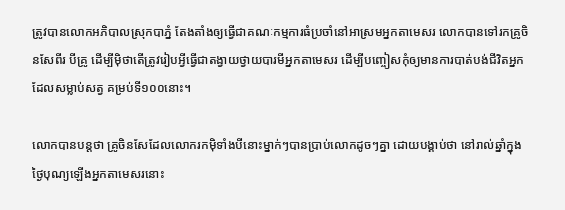ត្រូវបានលោកអភិបាលស្រុកបាភ្នំ តែងតាំងឲ្យធ្វើជាគណៈកម្មការធំប្រចាំនៅអាស្រមអ្នកតាមេសរ លោកបានទៅរកគ្រូចិនសែពីរ បីគ្រូ ដើម្បីម៉ិថាតើត្រូវរៀបអ្វីធ្វើជាតង្វាយថ្វាយបារមីអ្នកតាមេសរ ដើម្បីបញ្ចៀសកុំឲ្យមានការបាត់បង់ជីវិតអ្នកដែលសម្លាប់សត្វ គម្រប់ទី១០០នោះ។

លោកបានបន្តថា គ្រូចិនសែដែលលោករកម៉ិទាំងបីនោះម្នាក់ៗបានប្រាប់លោកដូចៗគ្នា ដោយបង្គាប់ថា នៅរាល់ឆ្នាំក្នុងថ្ងៃបុណ្យឡើងអ្នកតាមេសរនោះ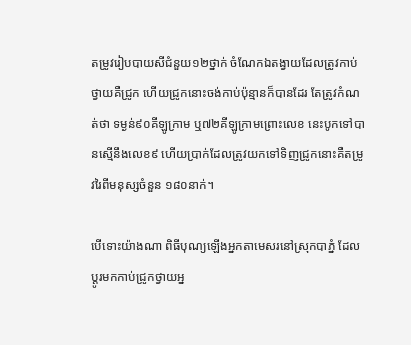តម្រូវរៀបបាយសីជំនួយ១២ថ្នាក់ ចំណែកឯតង្វាយដែលត្រូវកាប់ថ្វាយគឺជ្រូក ហើយជ្រូកនោះចង់កាប់ប៉ុន្មានក៏បានដែរ តែត្រូវកំណត់ថា ទម្ងន់៩០គីឡូក្រាម ឬ៧២គីឡូក្រាមព្រោះលេខ នេះបូកទៅបានស្មើនឹងលេខ៩ ហើយប្រាក់ដែលត្រូវយកទៅទិញជ្រូកនោះគឺតម្រូវរៃពីមនុស្សចំនួន ១៨០នាក់។

បើទោះយ៉ាងណា ពិធីបុណ្យឡើងអ្នកតាមេសរនៅស្រុកបាភ្នំ ដែលប្តូរមកកាប់ជ្រូកថ្វាយអ្ន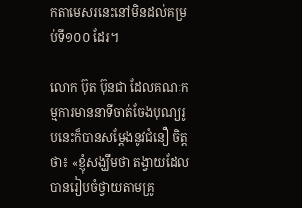កតាមេសរនេះនៅមិនដល់គម្រប់ទី១០០ ដែរ។

លោក ប៊ុត ប៊ុនជា ដែលគណៈកម្មការមាននាទីចាត់ចែងបុណ្យរូបនេះក៏បានសម្តែងនូវជំនឿ ចិត្តថា៖ «ខ្ញុំសង្ឃឹមថា តង្វាយដែលបានរៀបចំថ្វាយតាមគ្រូ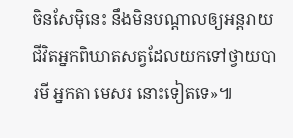ចិនសែម៉ិនេះ នឹងមិនបណ្តាលឲ្យអន្តរាយជីវិតអ្នកពិឃាតសត្វដែលយកទៅថ្វាយបារមី អ្នកតា មេសរ នោះទៀតទេ»៕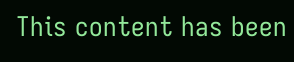This content has been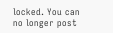locked. You can no longer post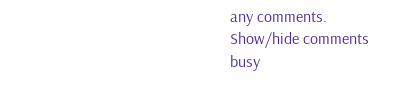any comments.
Show/hide comments
busy